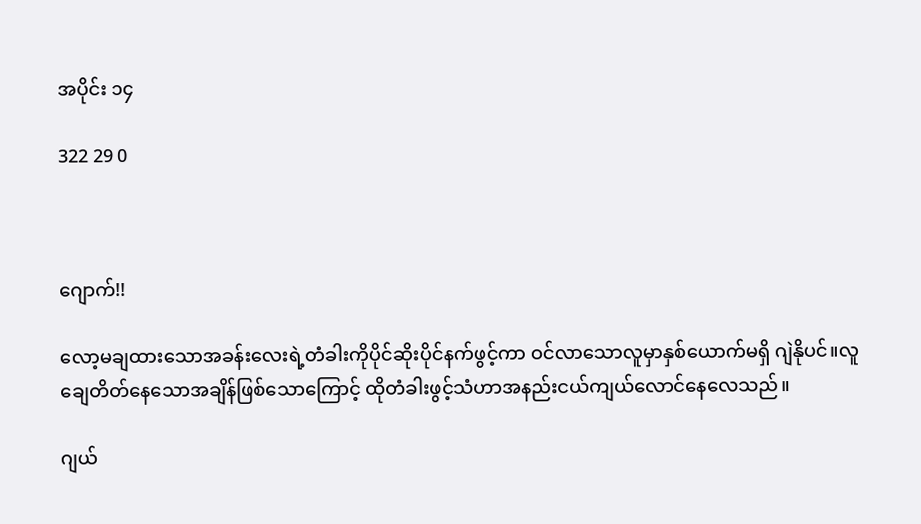အပိုင်း ၁၄

322 29 0



ဂျောက်!!

လော့မချထားသောအခန်းလေးရဲ့တံခါးကိုပိုင်ဆိုးပိုင်နက်ဖွင့်ကာ ဝင်လာသောလူမှာနှစ်ယောက်မရှိ ဂျဲနိုပင်။လူချေတိတ်နေသောအချိန်ဖြစ်သောကြောင့် ထိုတံခါးဖွင့်သံဟာအနည်းငယ်ကျယ်လောင်နေလေသည်။

ဂျယ်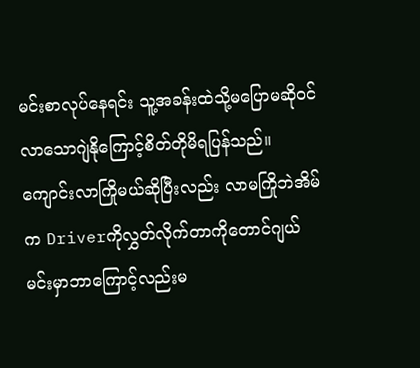မင်းစာလုပ်နေရင်း သူ့အခန်းထဲသို့မပြောမဆိုဝင်လာသောဂျဲနိုကြောင့်စိတ်တိုမိရပြန်သည်။ကျောင်းလာကြိုမယ်ဆိုပြီးလည်း လာမကြိုဘဲအိမ်က Driverကိုလွှတ်လိုက်တာကိုတောင်ဂျယ်မင်းမှာဘာကြောင့်လည်းမ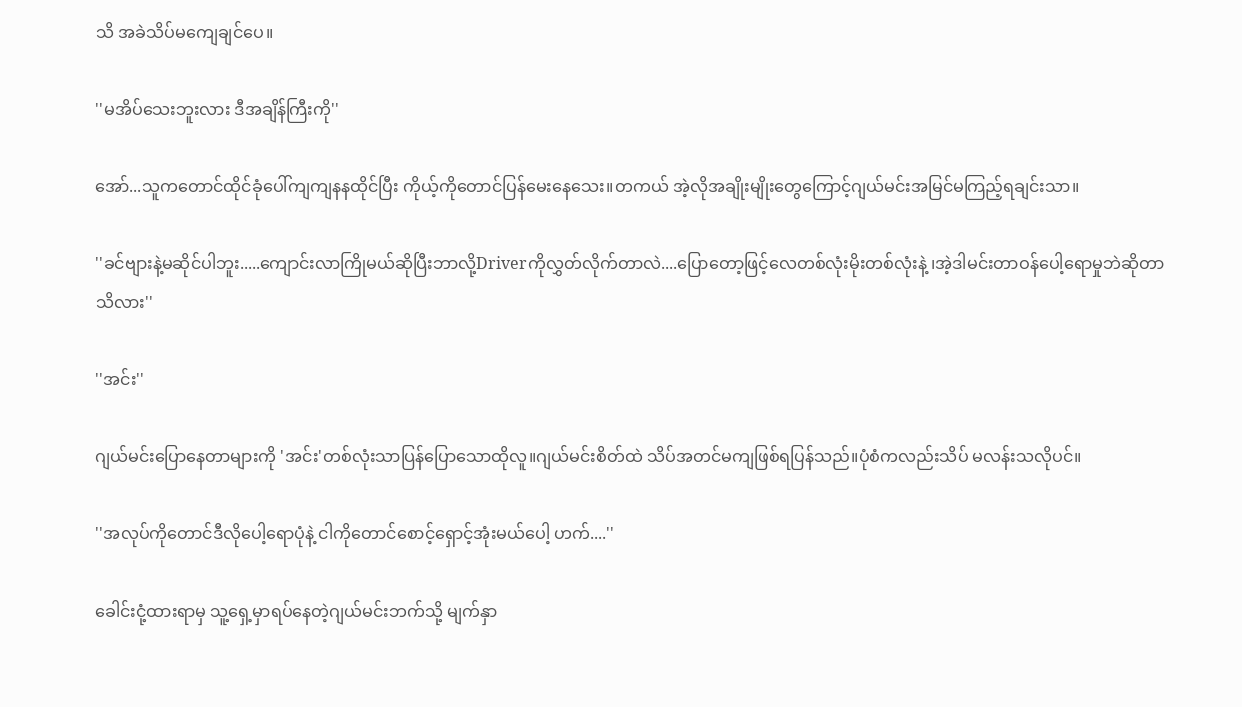သိ အခဲသိပ်မကျေချင်ပေ။

''မအိပ်သေးဘူးလား ဒီအချိန်ကြီးကို''

အော်...သူကတောင်ထိုင်ခုံပေါ်ကျကျနနထိုင်ပြီး ကိုယ့်ကိုတောင်ပြန်မေးနေသေး။တကယ် အဲ့လိုအချိုးမျိုးတွေကြောင့်ဂျယ်မင်းအမြင်မကြည့်ရချင်းသာ။

''ခင်ဗျားနဲ့မဆိုင်ပါဘူး.....ကျောင်းလာကြိုမယ်ဆိုပြီးဘာလို့Driverကိုလွှတ်လိုက်တာလဲ....ပြောတော့ဖြင့်လေတစ်လုံးမိုးတစ်လုံးနဲ့ ၊အဲ့ဒါမင်းတာဝန်ပေါ့ရောမှုဘဲဆိုတာသိလား''

''အင်း''

ဂျယ်မင်းပြောနေတာများကို 'အင်း'တစ်လုံးသာပြန်ပြောသောထိုလူ။ဂျယ်မင်းစိတ်ထဲ သိပ်အတင်မကျဖြစ်ရပြန်သည်။ပုံစံကလည်းသိပ် မလန်းသလိုပင်။

''အလုပ်ကိုတောင်ဒီလိုပေါ့ရောပုံနဲ့ ငါကိုတောင်စောင့်ရှောင့်အုံးမယ်ပေါ့ ဟက်....''

ခေါင်းငုံ့ထားရာမှ သူ့ရှေ့မှာရပ်နေတဲ့ဂျယ်မင်းဘက်သို့ မျက်နှာ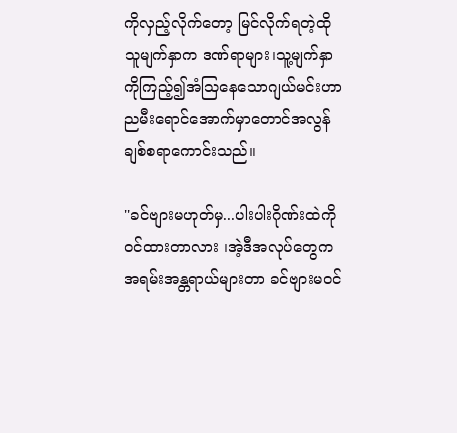ကိုလှည့်လိုက်တော့ မြင်လိုက်ရတဲ့ထိုသူမျက်နှာက ဒဏ်ရာများ၊သူ့မျက်နှာကိုကြည့်၍အံသြနေသောဂျယ်မင်းဟာ ညမီးရောင်အောက်မှာတောင်အလွန်ချစ်စရာကောင်းသည်။

''ခင်ဗျားမဟုတ်မှ...ပါးပါးဂိုဏ်းထဲကိုဝင်ထားတာလား ၊အဲ့ဒီအလုပ်တွေကအရမ်းအန္တရာယ်များတာ ခင်ဗျားမဝင်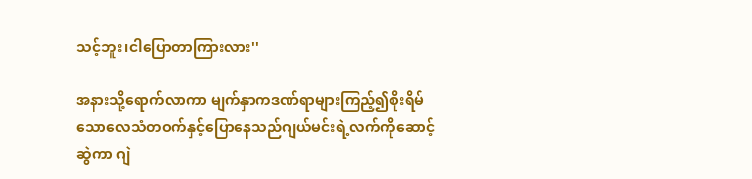သင့်ဘူး၊ငါပြောတာကြားလား''

အနားသို့ရောက်လာကာ မျက်နှာကဒဏ်ရာများကြည့်၍စိုးရိမ်သောလေသံတဝက်နှင့်ပြောနေသည်ဂျယ်မင်းရဲ့လက်ကိုဆောင့်ဆွဲကာ ဂျဲ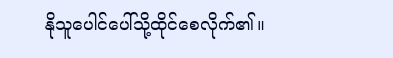နိုသူပေါင်ပေါ်သို့ထိုင်စေလိုက်၏။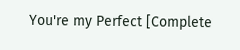You're my Perfect [Complete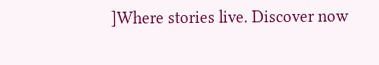]Where stories live. Discover now